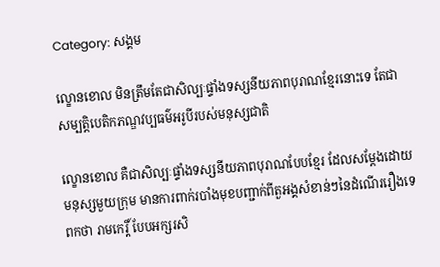Category: សង្គម

ល្ខោនខោល មិនត្រឹមតែជាសិល្បៈផ្ទាំងទស្សនីយភាពបុរាណខ្មែរនោះទេ តែជាសម្បត្តិបេតិកភណ្ឌវប្បធម៌អរូបីរបស់មនុស្សជាតិ

ល្ខោនខោល គឺជាសិល្បៈផ្ទាំងទស្សនីយភាពបុរាណបែបខ្មែរ ដែលសម្តែងដោយមនុស្សមួយក្រុម មានការពាក់របាំងមុខបញ្ជាក់ពីតួអង្គសំខាន់ៗនៃដំណើររឿងទេពកថា រាមកេរ្តិ៍ បែបអក្សរសិ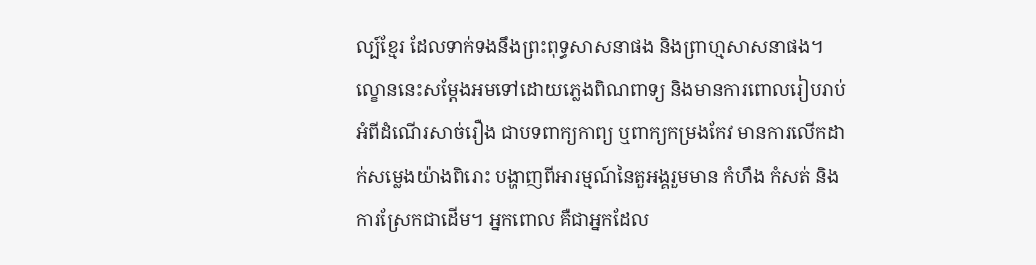ល្ប៍ខ្មែរ ដែលទាក់ទងនឹងព្រះពុទ្ធសាសនាផង និងព្រាហ្មសាសនាផង។ ល្ខោននេះសម្តែងអមទៅដោយភ្លេងពិណពាទ្យ និងមានការពោលរៀបរាប់អំពីដំណើរសាច់រឿង ជាបទពាក្យកាព្យ ឬពាក្យកម្រងកែវ មានការលើកដាក់សម្លេងយ៉ាងពិរោះ បង្ហាញពីអារម្មណ៍នៃតួអង្គរួមមាន កំហឹង កំសត់ និងការស្រែកជាដើម។ អ្នកពោល គឺជាអ្នកដែល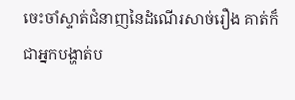ចេះចាំស្ទាត់ជំនាញនៃដំណើរសាច់រឿង គាត់ក៏ជាអ្នកបង្ហាត់ប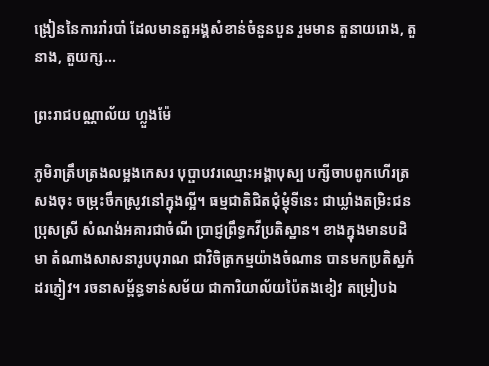ង្រៀននៃការរាំរបាំ ដែលមានតួអង្គសំខាន់ចំនួនបួន រួមមាន តួនាយរោង, តួនាង, តួយក្ស...

ព្រះរាជបណ្ណាល័យ ហ្លួងម៉ែ

ភូមិរាត្រឹបត្រងលម្អងកេសរ បុប្ផាបវរឈ្មោះអង្គាបុស្ប បក្សីចាបពូកហើរត្រសងចុះ ចម្រុះចឹកស្រូវនៅក្នុងល្អី។ ធម្មជាតិជិតជុំម្តុំទីនេះ ជាឃ្លាំងតម្រិះជនប្រុសស្រី សំណង់អគារជាចំណី ប្រាជ្ញព្រឹទ្ធកវីប្រតិស្ឋាន។ ខាងក្នុងមានបដិមា តំណាងសាសនារូបបុរាណ ជាវិចិត្រកម្មយ៉ាងចំណាន បានមកប្រតិស្ឋកំដរភ្ញៀវ។ រចនាសម្ព័ន្ធទាន់សម័យ ជាការិយាល័យប៉ៃតងខៀវ តម្រៀបឯ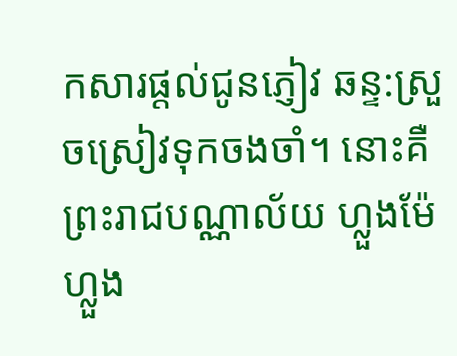កសារផ្តល់ជូនភ្ញៀវ ឆន្ទ:ស្រួចស្រៀវទុកចងចាំ។ នោះគឺព្រះរាជបណ្ណាល័យ ហ្លួងម៉ែ ហ្លួង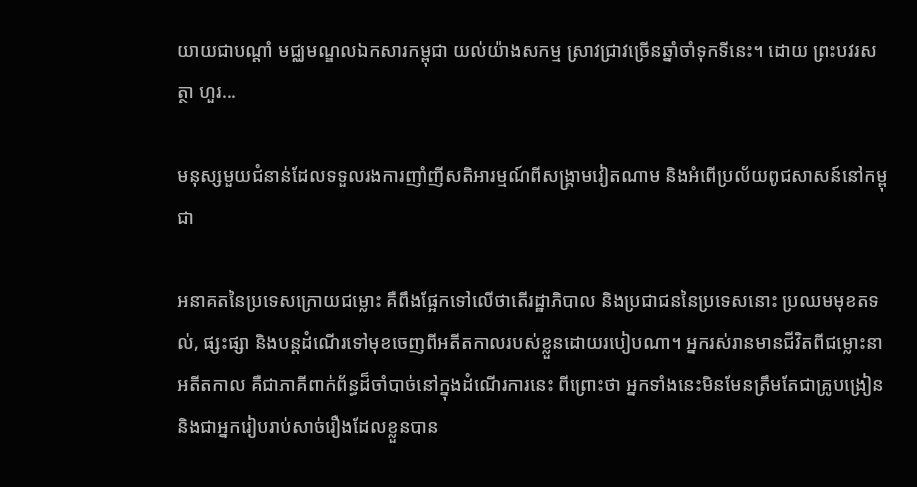យាយជាបណ្តាំ មជ្ឈមណ្ឌលឯកសារកម្ពុជា យល់យ៉ាងសកម្ម ស្រាវជ្រាវច្រើនឆ្នាំចាំទុកទីនេះ។ ដោយ ព្រះបវរសត្ថា ហួរ...

មនុស្សមួយជំនាន់ដែលទទួលរងការញាំញីសតិអារម្មណ៍ពីសង្គ្រាមវៀតណាម និងអំពើប្រល័យពូជសាសន៍នៅកម្ពុជា

អនាគតនៃប្រទេសក្រោយជម្លោះ គឺពឹងផ្អែកទៅលើថាតើរដ្ឋាភិបាល និងប្រជាជននៃប្រទេសនោះ ប្រឈមមុខតទល់, ផ្សះផ្សា និងបន្តដំណើរទៅមុខចេញពីអតីតកាលរបស់ខ្លួនដោយរបៀបណា។ អ្នករស់រានមានជីវិតពីជម្លោះនាអតីតកាល គឺជាភាគីពាក់ព័ន្ធដ៏ចាំបាច់នៅក្នុងដំណើរការនេះ ពីព្រោះថា អ្នកទាំងនេះមិនមែនត្រឹមតែជាគ្រូបង្រៀន និងជាអ្នករៀបរាប់សាច់រឿងដែលខ្លួនបាន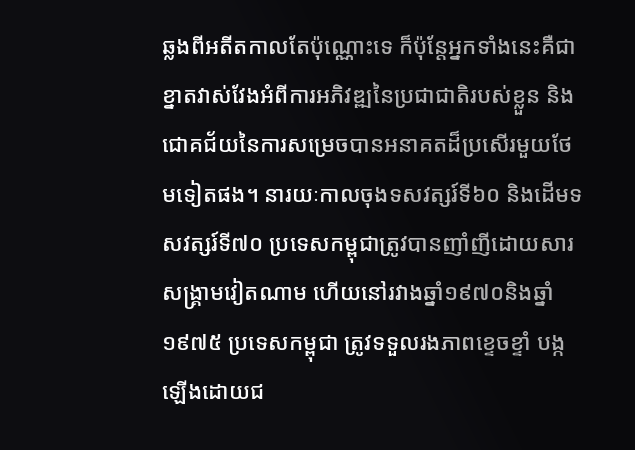ឆ្លងពីអតីតកាលតែប៉ុណ្ណោះទេ ក៏ប៉ុន្តែអ្នកទាំងនេះគឺជាខ្នាតវាស់វែងអំពីការអភិវឌ្ឍនៃប្រជាជាតិរបស់ខ្លួន និងជោគជ័យនៃការសម្រេចបានអនាគតដ៏ប្រសើរមួយថែមទៀតផង។ នារយៈកាលចុងទសវត្សរ៍ទី៦០ និងដើមទសវត្សរ៍ទី៧០ ប្រទេសកម្ពុជាត្រូវបានញាំញីដោយសារសង្គ្រាមវៀតណាម ហើយនៅរវាងឆ្នាំ១៩៧០និងឆ្នាំ១៩៧៥ ប្រទេសកម្ពុជា ត្រូវទទួលរងភាពខ្ទេចខ្ទាំ បង្កឡើងដោយជ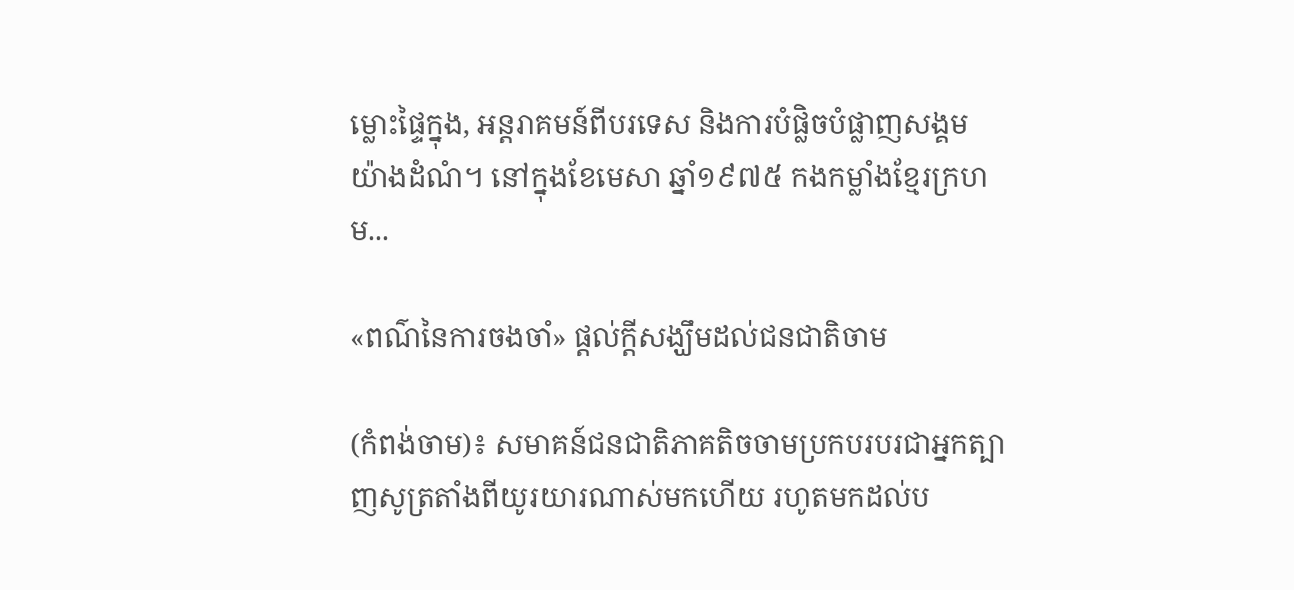ម្លោះផ្ទៃក្នុង, អន្តរាគមន៍ពីបរទេស និងការបំផ្លិចបំផ្លាញសង្គមយ៉ាងដំណំ។ នៅក្នុងខែមេសា ឆ្នាំ១៩៧៥ កងកម្លាំងខ្មែរក្រហម...

«ពណ៌នៃការចងចាំ» ផ្ដល់ក្ដីសង្ឃឹមដល់ជនជាតិចាម

(កំពង់ចាម)៖ សមាគន៍ជនជាតិភាគតិចចាមប្រកបរបរជាអ្នកត្បាញសូត្រតាំងពីយូរយារណាស់មកហើយ រហូតមកដល់ប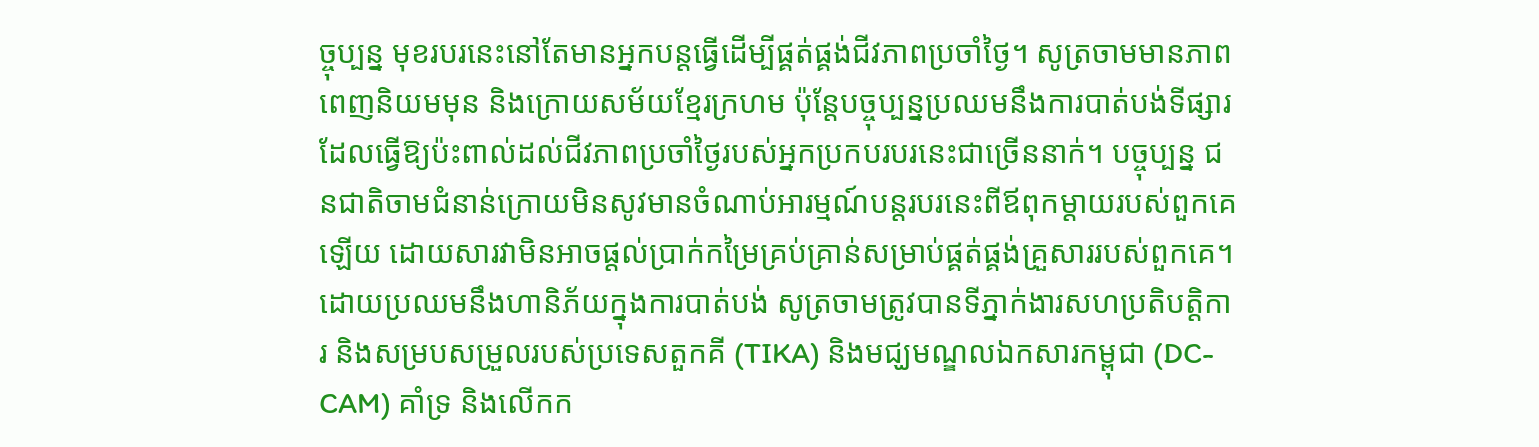ច្ចុប្បន្ន មុខរបរនេះនៅតែមានអ្នកបន្តធ្វើដើម្បីផ្គត់ផ្គង់ជីវភាពប្រចាំថ្ងៃ។ សូត្រចាមមានភាពពេញនិយមមុន និងក្រោយសម័យខ្មែរក្រហម ប៉ុន្តែបច្ចុប្បន្នប្រឈមនឹងការបាត់បង់ទីផ្សារ ដែលធ្វើឱ្យប៉ះពាល់ដល់ជីវភាពប្រចាំថ្ងៃរបស់អ្នកប្រកបរបរនេះជាច្រើននាក់។ បច្ចុប្បន្ន ជនជាតិចាមជំនាន់ក្រោយមិនសូវមានចំណាប់អារម្មណ៍បន្តរបរនេះពីឪពុកម្ដាយរបស់ពួកគេឡើយ ដោយសារវាមិនអាចផ្ដល់ប្រាក់កម្រៃគ្រប់គ្រាន់សម្រាប់ផ្គត់ផ្គង់គ្រួសាររបស់ពួកគេ។ ដោយប្រឈមនឹងហានិភ័យក្នុងការបាត់បង់ សូត្រចាមត្រូវបានទីភ្នាក់ងារសហប្រតិបតិ្តការ និងសម្របសម្រួលរបស់ប្រទេសតួកគី (TIKA) និងមជ្ឃមណ្ឌលឯកសារកម្ពុជា (DC-CAM) គាំទ្រ និងលើកក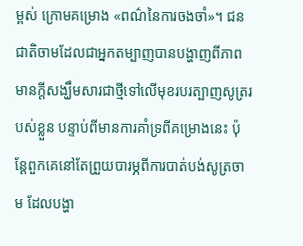ម្ពស់ ក្រោមគម្រោង «ពណ៌នៃការចងចាំ»។ ជនជាតិចាមដែលជាអ្នកតម្បាញបានបង្ហាញពីភាពមានក្ដីសង្ឃឹមសារជាថ្មីទៅលើមុខរបរត្បាញសូត្ររបស់ខ្លួន បន្ទាប់ពីមានការគាំទ្រពីគម្រោងនេះ ប៉ុន្តែពួកគេនៅតែព្រួយបារម្ភពីការបាត់បង់សូត្រចាម ដែលបង្ហា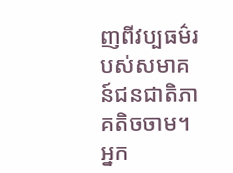ញពីវប្បធម៌របស់សមាគន៍ជនជាតិភាគតិចចាម។ អ្នក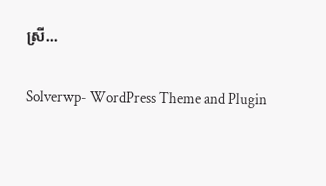ស្រី...

Solverwp- WordPress Theme and Plugin